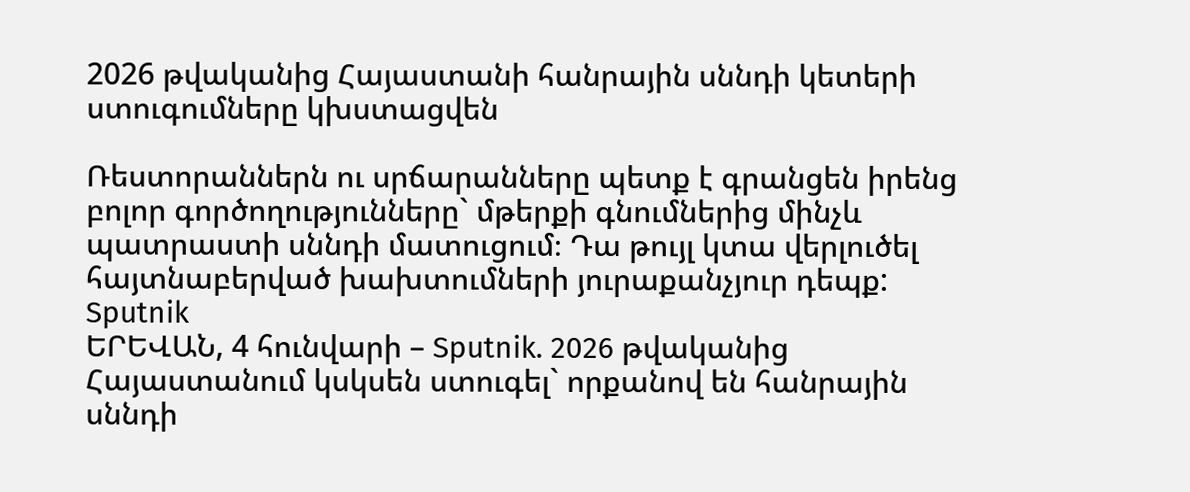2026 թվականից Հայաստանի հանրային սննդի կետերի ստուգումները կխստացվեն

Ռեստորաններն ու սրճարանները պետք է գրանցեն իրենց բոլոր գործողությունները` մթերքի գնումներից մինչև պատրաստի սննդի մատուցում։ Դա թույլ կտա վերլուծել հայտնաբերված խախտումների յուրաքանչյուր դեպք:
Sputnik
ԵՐԵՎԱՆ, 4 հունվարի – Sputnik. 2026 թվականից Հայաստանում կսկսեն ստուգել` որքանով են հանրային սննդի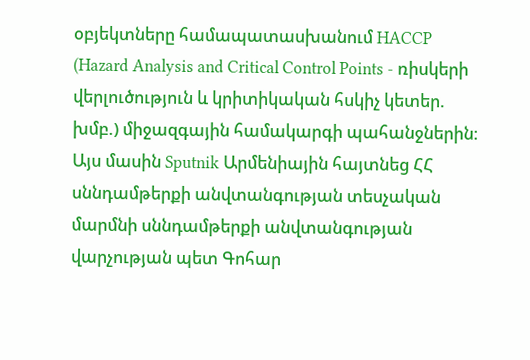օբյեկտները համապատասխանում HACCP (Hazard Analysis and Critical Control Points - ռիսկերի վերլուծություն և կրիտիկական հսկիչ կետեր. խմբ.) միջազգային համակարգի պահանջներին։ Այս մասին Sputnik Արմենիային հայտնեց ՀՀ սննդամթերքի անվտանգության տեսչական մարմնի սննդամթերքի անվտանգության վարչության պետ Գոհար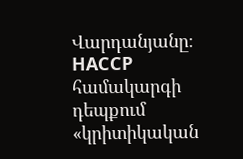Վարդանյանը։
HACCP համակարգի դեպքում «կրիտիկական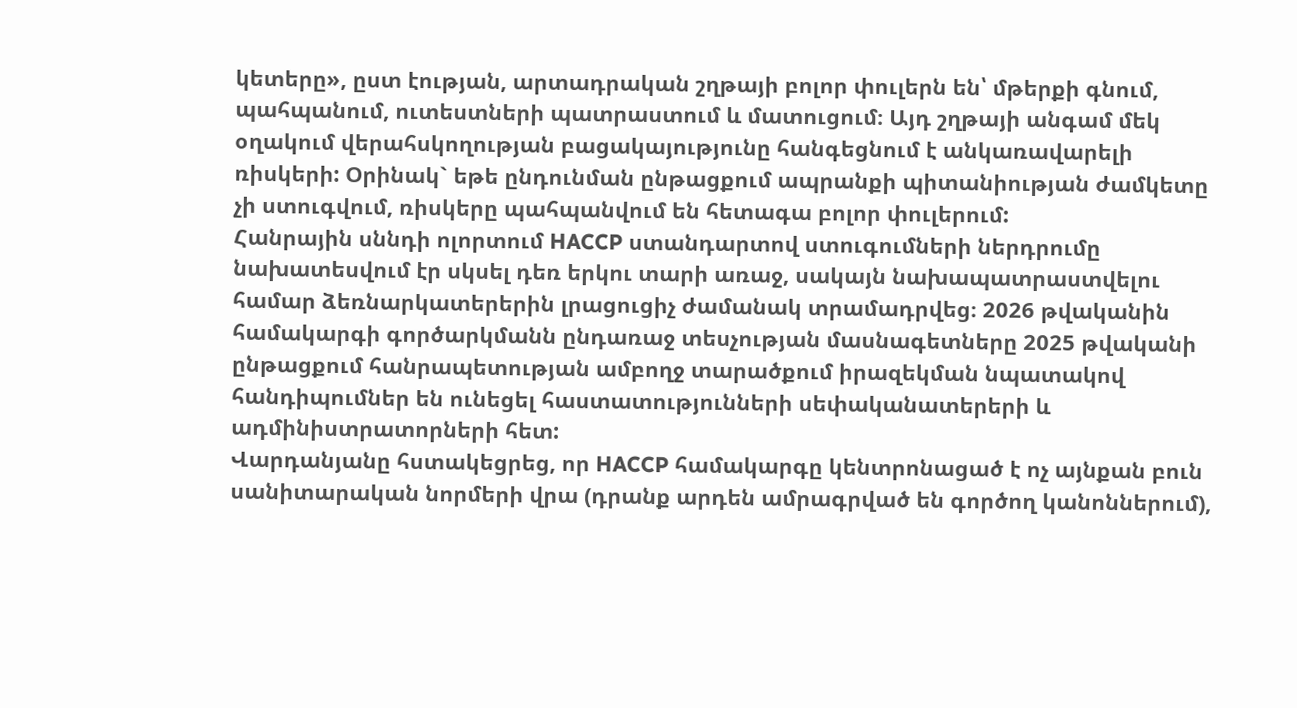կետերը», ըստ էության, արտադրական շղթայի բոլոր փուլերն են՝ մթերքի գնում, պահպանում, ուտեստների պատրաստում և մատուցում։ Այդ շղթայի անգամ մեկ օղակում վերահսկողության բացակայությունը հանգեցնում է անկառավարելի ռիսկերի: Օրինակ` եթե ընդունման ընթացքում ապրանքի պիտանիության ժամկետը չի ստուգվում, ռիսկերը պահպանվում են հետագա բոլոր փուլերում:
Հանրային սննդի ոլորտում HACCP ստանդարտով ստուգումների ներդրումը նախատեսվում էր սկսել դեռ երկու տարի առաջ, սակայն նախապատրաստվելու համար ձեռնարկատերերին լրացուցիչ ժամանակ տրամադրվեց։ 2026 թվականին համակարգի գործարկմանն ընդառաջ տեսչության մասնագետները 2025 թվականի ընթացքում հանրապետության ամբողջ տարածքում իրազեկման նպատակով հանդիպումներ են ունեցել հաստատությունների սեփականատերերի և ադմինիստրատորների հետ:
Վարդանյանը հստակեցրեց, որ HACCP համակարգը կենտրոնացած է ոչ այնքան բուն սանիտարական նորմերի վրա (դրանք արդեն ամրագրված են գործող կանոններում),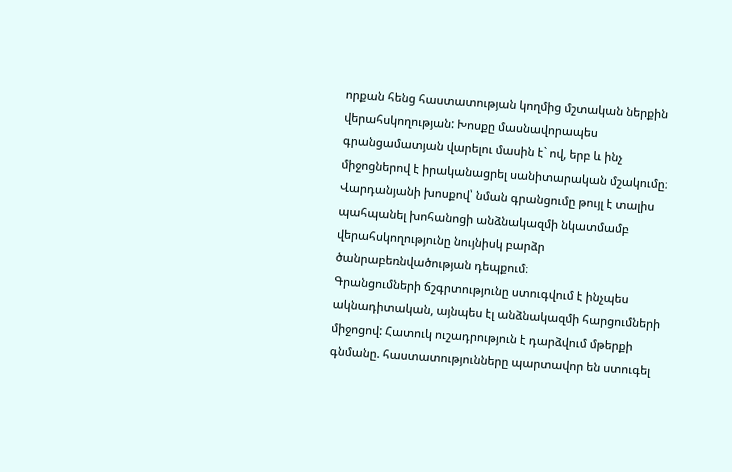որքան հենց հաստատության կողմից մշտական ներքին վերահսկողության: Խոսքը մասնավորապես գրանցամատյան վարելու մասին է` ով, երբ և ինչ միջոցներով է իրականացրել սանիտարական մշակումը։ Վարդանյանի խոսքով՝ նման գրանցումը թույլ է տալիս պահպանել խոհանոցի անձնակազմի նկատմամբ վերահսկողությունը նույնիսկ բարձր ծանրաբեռնվածության դեպքում։
Գրանցումների ճշգրտությունը ստուգվում է ինչպես ակնադիտական, այնպես էլ անձնակազմի հարցումների միջոցով: Հատուկ ուշադրություն է դարձվում մթերքի գնմանը. հաստատությունները պարտավոր են ստուգել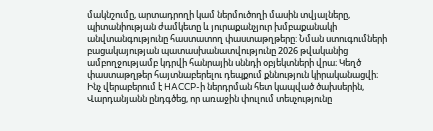մակնշումը, արտադրողի կամ ներմուծողի մասին տվյալները, պիտանիության ժամկետը և յուրաքանչյուր խմբաքանակի անվտանգությունը հաստատող փաստաթղթերը: Նման ստուգումների բացակայության պատասխանատվությունը 2026 թվականից ամբողջությամբ կդրվի հանրային սննդի օբյեկտների վրա։ Կեղծ փաստաթղթեր հայտնաբերելու դեպքում քննություն կիրականացվի։
Ինչ վերաբերում է HACCP-ի ներդրման հետ կապված ծախսերին, Վարդանյանն ընդգծեց, որ առաջին փուլում տեսչությունը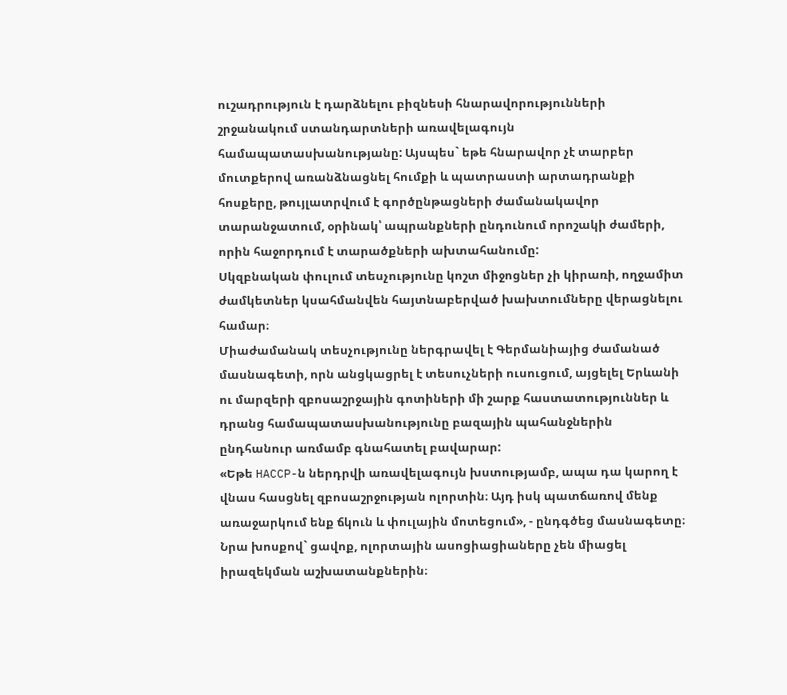ուշադրություն է դարձնելու բիզնեսի հնարավորությունների շրջանակում ստանդարտների առավելագույն համապատասխանությանը: Այսպես` եթե հնարավոր չէ տարբեր մուտքերով առանձնացնել հումքի և պատրաստի արտադրանքի հոսքերը, թույլատրվում է գործընթացների ժամանակավոր տարանջատում, օրինակ՝ ապրանքների ընդունում որոշակի ժամերի, որին հաջորդում է տարածքների ախտահանումը:
Սկզբնական փուլում տեսչությունը կոշտ միջոցներ չի կիրառի, ողջամիտ ժամկետներ կսահմանվեն հայտնաբերված խախտումները վերացնելու համար։
Միաժամանակ տեսչությունը ներգրավել է Գերմանիայից ժամանած մասնագետի, որն անցկացրել է տեսուչների ուսուցում, այցելել Երևանի ու մարզերի զբոսաշրջային գոտիների մի շարք հաստատություններ և դրանց համապատասխանությունը բազային պահանջներին ընդհանուր առմամբ գնահատել բավարար:
«Եթե HACCP-ն ներդրվի առավելագույն խստությամբ, ապա դա կարող է վնաս հասցնել զբոսաշրջության ոլորտին։ Այդ իսկ պատճառով մենք առաջարկում ենք ճկուն և փուլային մոտեցում», - ընդգծեց մասնագետը։
Նրա խոսքով` ցավոք, ոլորտային ասոցիացիաները չեն միացել իրազեկման աշխատանքներին։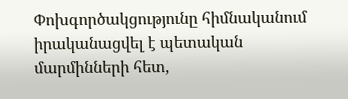Փոխգործակցությունը հիմնականում իրականացվել է պետական մարմինների հետ,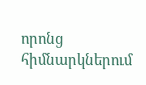որոնց հիմնարկներում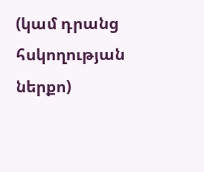(կամ դրանց հսկողության ներքո)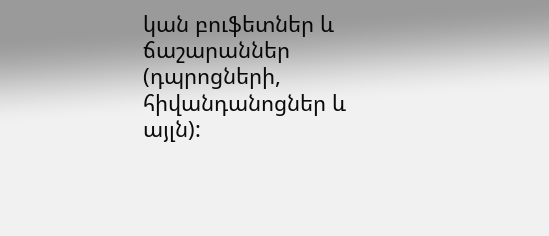կան բուֆետներ և ճաշարաններ (դպրոցների, հիվանդանոցներ և այլն):